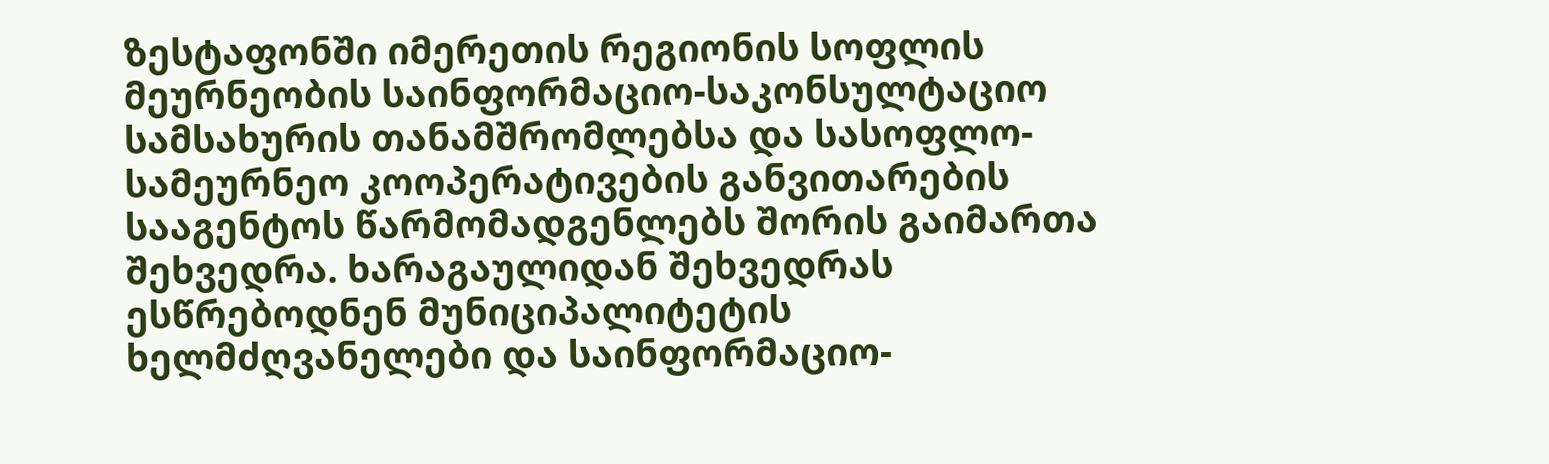ზესტაფონში იმერეთის რეგიონის სოფლის მეურნეობის საინფორმაციო-საკონსულტაციო სამსახურის თანამშრომლებსა და სასოფლო-სამეურნეო კოოპერატივების განვითარების სააგენტოს წარმომადგენლებს შორის გაიმართა შეხვედრა. ხარაგაულიდან შეხვედრას ესწრებოდნენ მუნიციპალიტეტის ხელმძღვანელები და საინფორმაციო-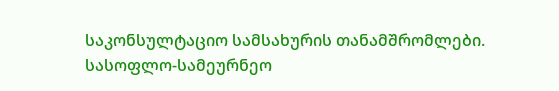საკონსულტაციო სამსახურის თანამშრომლები. სასოფლო-სამეურნეო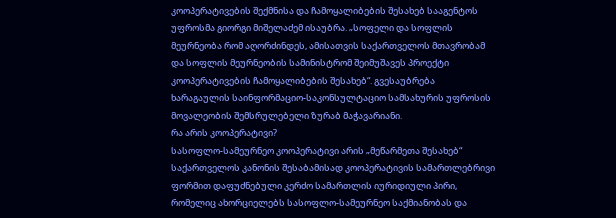კოოპერატივების შექმნისა და ჩამოყალიბების შესახებ სააგენტოს უფროსმა გიორგი მიშელაძემ ისაუბრა. „სოფელი და სოფლის მეურნეობა რომ აღორძინდეს, ამისათვის საქართველოს მთავრობამ და სოფლის მეურნეობის სამინისტრომ შეიმუშავეს პროექტი კოოპერატივების ჩამოყალიბების შესახებ“. გვესაუბრება ხარაგაულის საინფორმაციო-საკონსულტაციო სამსახურის უფროსის მოვალეობის შემსრულებელი ზურაბ მაჭავარიანი.
რა არის კოოპერატივი?
სასოფლო-სამეურნეო კოოპერატივი არის „მეწარმეთა შესახებ“ საქართველოს კანონის შესაბამისად კოოპერატივის სამართლებრივი ფორმით დაფუძნებული კერძო სამართლის იურიდიული პირი, რომელიც ახორციელებს სასოფლო-სამეურნეო საქმიანობას და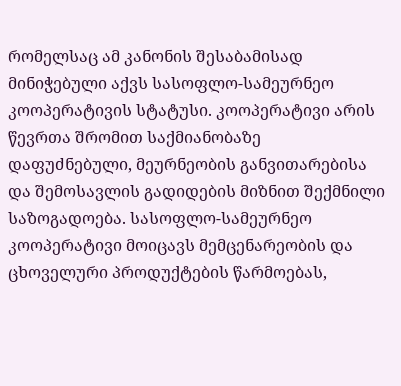რომელსაც ამ კანონის შესაბამისად მინიჭებული აქვს სასოფლო-სამეურნეო კოოპერატივის სტატუსი. კოოპერატივი არის წევრთა შრომით საქმიანობაზე დაფუძნებული, მეურნეობის განვითარებისა და შემოსავლის გადიდების მიზნით შექმნილი საზოგადოება. სასოფლო-სამეურნეო კოოპერატივი მოიცავს მემცენარეობის და ცხოველური პროდუქტების წარმოებას,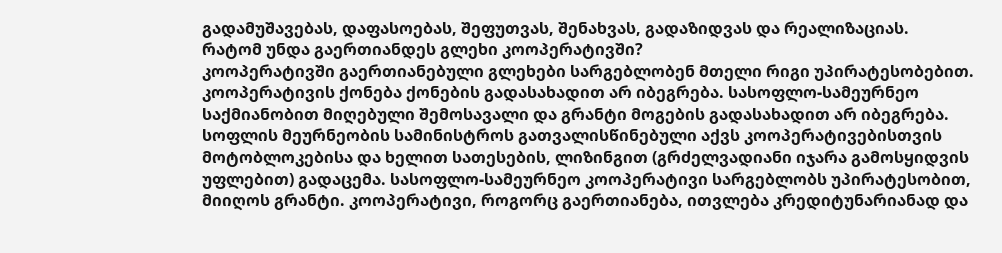გადამუშავებას, დაფასოებას, შეფუთვას, შენახვას, გადაზიდვას და რეალიზაციას.
რატომ უნდა გაერთიანდეს გლეხი კოოპერატივში?
კოოპერატივში გაერთიანებული გლეხები სარგებლობენ მთელი რიგი უპირატესობებით. კოოპერატივის ქონება ქონების გადასახადით არ იბეგრება. სასოფლო-სამეურნეო საქმიანობით მიღებული შემოსავალი და გრანტი მოგების გადასახადით არ იბეგრება. სოფლის მეურნეობის სამინისტროს გათვალისწინებული აქვს კოოპერატივებისთვის მოტობლოკებისა და ხელით სათესების, ლიზინგით (გრძელვადიანი იჯარა გამოსყიდვის უფლებით) გადაცემა. სასოფლო-სამეურნეო კოოპერატივი სარგებლობს უპირატესობით, მიიღოს გრანტი. კოოპერატივი, როგორც გაერთიანება, ითვლება კრედიტუნარიანად და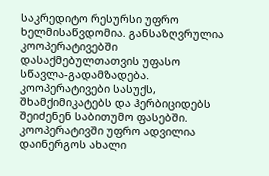საკრედიტო რესურსი უფრო ხელმისაწვდომია. განსაზღვრულია კოოპერატივებში დასაქმებულთათვის უფასო სწავლა-გადამზადება. კოოპერატივები სასუქს, შხამქიმიკატებს და ჰერბიციდებს შეიძენენ საბითუმო ფასებში.
კოოპერატივში უფრო ადვილია დაინერგოს ახალი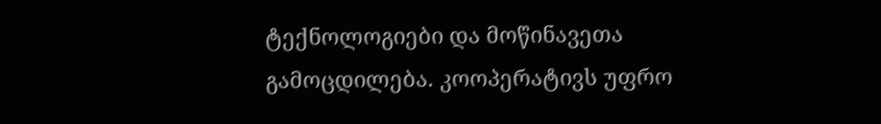ტექნოლოგიები და მოწინავეთა გამოცდილება. კოოპერატივს უფრო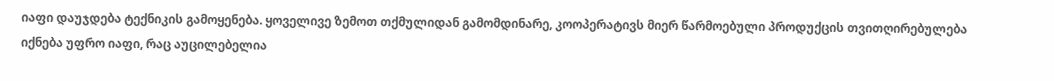იაფი დაუჯდება ტექნიკის გამოყენება. ყოველივე ზემოთ თქმულიდან გამომდინარე, კოოპერატივს მიერ წარმოებული პროდუქცის თვითღირებულება იქნება უფრო იაფი, რაც აუცილებელია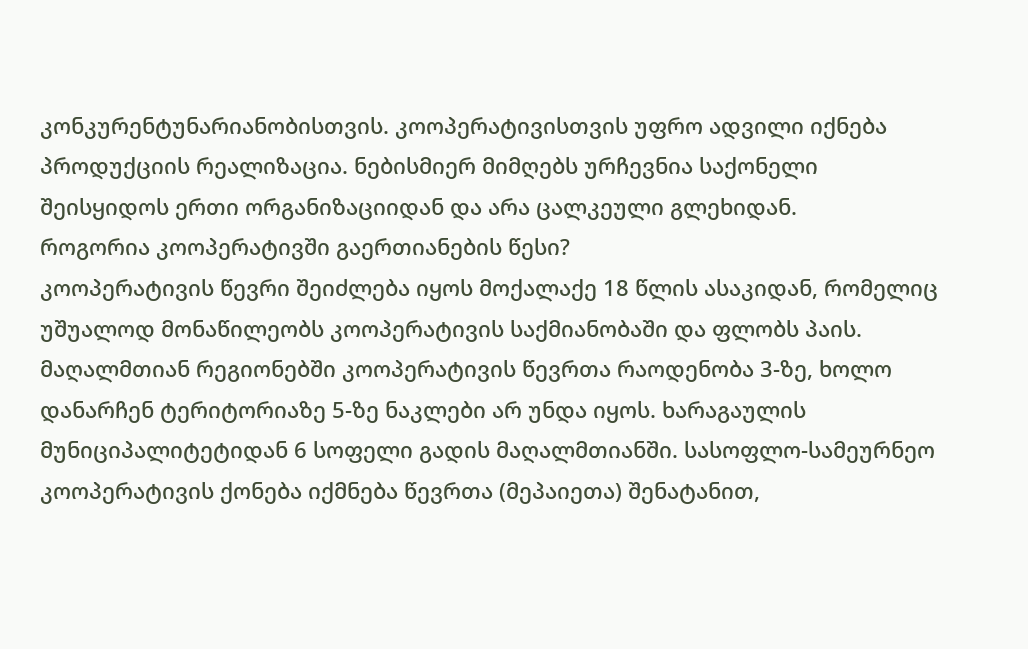კონკურენტუნარიანობისთვის. კოოპერატივისთვის უფრო ადვილი იქნება პროდუქციის რეალიზაცია. ნებისმიერ მიმღებს ურჩევნია საქონელი შეისყიდოს ერთი ორგანიზაციიდან და არა ცალკეული გლეხიდან.
როგორია კოოპერატივში გაერთიანების წესი?
კოოპერატივის წევრი შეიძლება იყოს მოქალაქე 18 წლის ასაკიდან, რომელიც უშუალოდ მონაწილეობს კოოპერატივის საქმიანობაში და ფლობს პაის. მაღალმთიან რეგიონებში კოოპერატივის წევრთა რაოდენობა 3-ზე, ხოლო დანარჩენ ტერიტორიაზე 5-ზე ნაკლები არ უნდა იყოს. ხარაგაულის მუნიციპალიტეტიდან 6 სოფელი გადის მაღალმთიანში. სასოფლო-სამეურნეო კოოპერატივის ქონება იქმნება წევრთა (მეპაიეთა) შენატანით,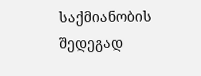საქმიანობის შედეგად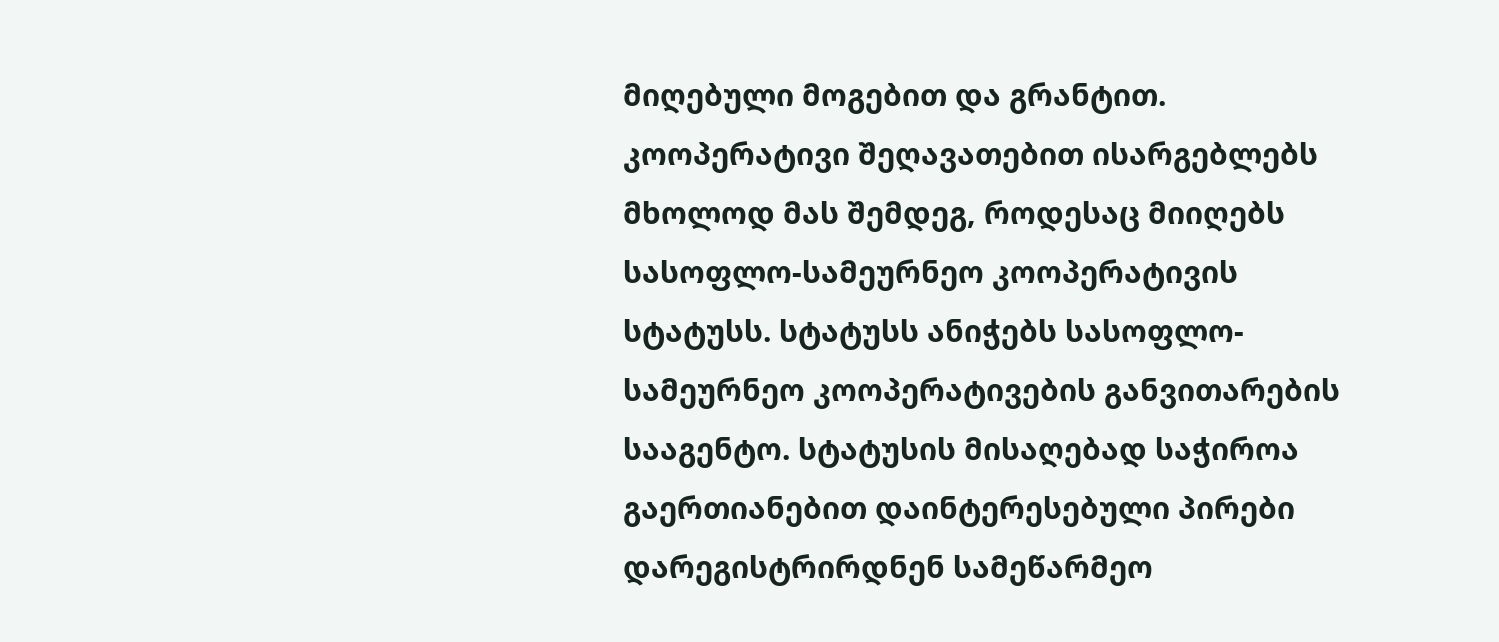მიღებული მოგებით და გრანტით.
კოოპერატივი შეღავათებით ისარგებლებს მხოლოდ მას შემდეგ, როდესაც მიიღებს სასოფლო-სამეურნეო კოოპერატივის სტატუსს. სტატუსს ანიჭებს სასოფლო-სამეურნეო კოოპერატივების განვითარების სააგენტო. სტატუსის მისაღებად საჭიროა გაერთიანებით დაინტერესებული პირები დარეგისტრირდნენ სამეწარმეო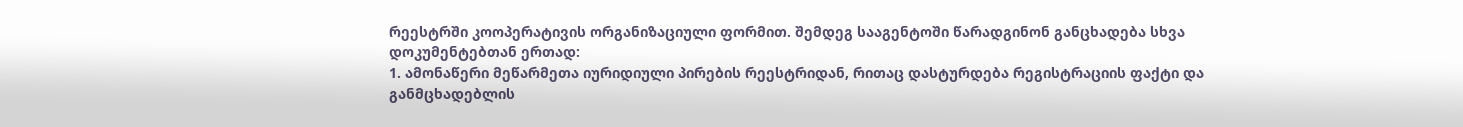რეესტრში კოოპერატივის ორგანიზაციული ფორმით. შემდეგ სააგენტოში წარადგინონ განცხადება სხვა დოკუმენტებთან ერთად:
1. ამონაწერი მეწარმეთა იურიდიული პირების რეესტრიდან, რითაც დასტურდება რეგისტრაციის ფაქტი და განმცხადებლის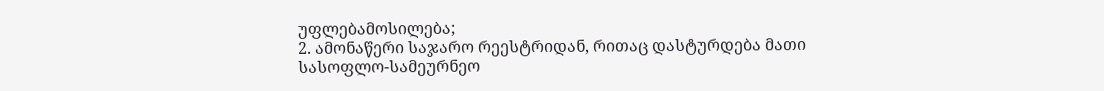უფლებამოსილება;
2. ამონაწერი საჯარო რეესტრიდან, რითაც დასტურდება მათი სასოფლო-სამეურნეო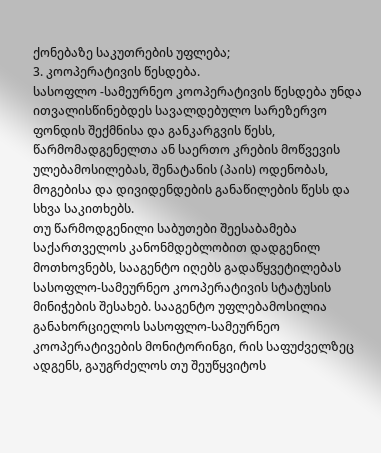ქონებაზე საკუთრების უფლება;
3. კოოპერატივის წესდება.
სასოფლო -სამეურნეო კოოპერატივის წესდება უნდა ითვალისწინებდეს სავალდებულო სარეზერვო ფონდის შექმნისა და განკარგვის წესს, წარმომადგენელთა ან საერთო კრების მოწვევის ულებამოსილებას, შენატანის (პაის) ოდენობას, მოგებისა და დივიდენდების განაწილების წესს და სხვა საკითხებს.
თუ წარმოდგენილი საბუთები შეესაბამება საქართველოს კანონმდებლობით დადგენილ მოთხოვნებს, სააგენტო იღებს გადაწყვეტილებას სასოფლო-სამეურნეო კოოპერატივის სტატუსის მინიჭების შესახებ. სააგენტო უფლებამოსილია განახორციელოს სასოფლო-სამეურნეო კოოპერატივების მონიტორინგი, რის საფუძველზეც ადგენს, გაუგრძელოს თუ შეუწყვიტოს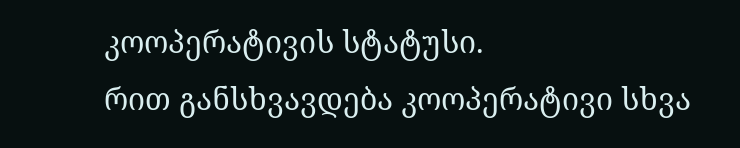კოოპერატივის სტატუსი.
რით განსხვავდება კოოპერატივი სხვა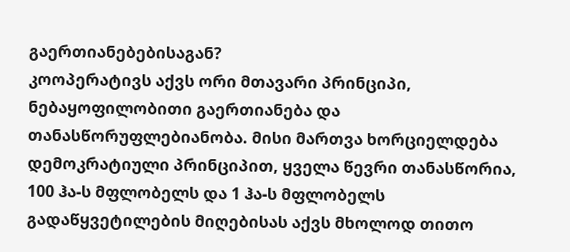გაერთიანებებისაგან?
კოოპერატივს აქვს ორი მთავარი პრინციპი, ნებაყოფილობითი გაერთიანება და თანასწორუფლებიანობა. მისი მართვა ხორციელდება დემოკრატიული პრინციპით, ყველა წევრი თანასწორია, 100 ჰა-ს მფლობელს და 1 ჰა-ს მფლობელს გადაწყვეტილების მიღებისას აქვს მხოლოდ თითო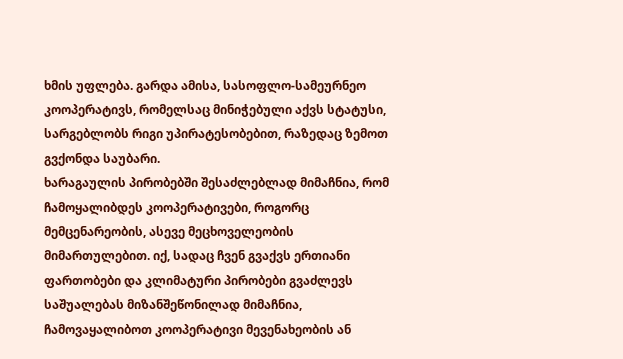ხმის უფლება. გარდა ამისა, სასოფლო-სამეურნეო კოოპერატივს, რომელსაც მინიჭებული აქვს სტატუსი, სარგებლობს რიგი უპირატესობებით, რაზედაც ზემოთ გვქონდა საუბარი.
ხარაგაულის პირობებში შესაძლებლად მიმაჩნია, რომ ჩამოყალიბდეს კოოპერატივები, როგორც მემცენარეობის, ასევე მეცხოველეობის მიმართულებით. იქ, სადაც ჩვენ გვაქვს ერთიანი ფართობები და კლიმატური პირობები გვაძლევს საშუალებას მიზანშეწონილად მიმაჩნია, ჩამოვაყალიბოთ კოოპერატივი მევენახეობის ან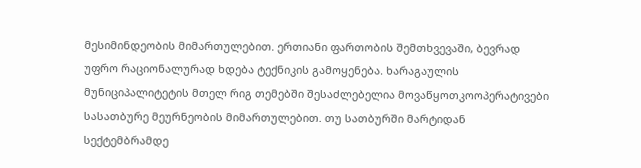მესიმინდეობის მიმართულებით. ერთიანი ფართობის შემთხვევაში, ბევრად უფრო რაციონალურად ხდება ტექნიკის გამოყენება. ხარაგაულის მუნიციპალიტეტის მთელ რიგ თემებში შესაძლებელია მოვაწყოთკოოპერატივები სასათბურე მეურნეობის მიმართულებით. თუ სათბურში მარტიდან სექტემბრამდე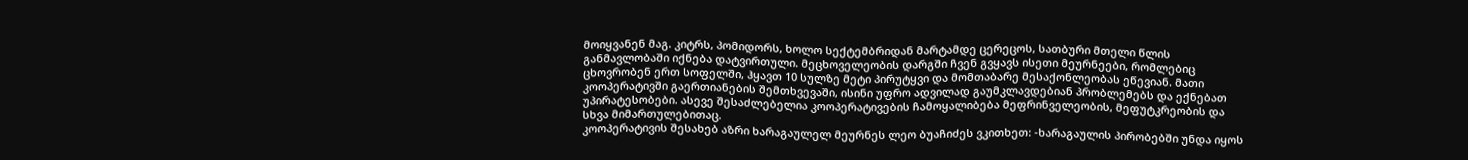მოიყვანენ მაგ. კიტრს, პომიდორს, ხოლო სექტემბრიდან მარტამდე ცერეცოს, სათბური მთელი წლის განმავლობაში იქნება დატვირთული. მეცხოველეობის დარგში ჩვენ გვყავს ისეთი მეურნეები, რომლებიც ცხოვრობენ ერთ სოფელში, ჰყავთ 10 სულზე მეტი პირუტყვი და მომთაბარე მესაქონლეობას ეწევიან. მათი კოოპერატივში გაერთიანების შემთხვევაში, ისინი უფრო ადვილად გაუმკლავდებიან პრობლემებს და ექნებათ უპირატესობები. ასევე შესაძლებელია კოოპერატივების ჩამოყალიბება მეფრინველეობის, მეფუტკრეობის და სხვა მიმართულებითაც.
კოოპერატივის შესახებ აზრი ხარაგაულელ მეურნეს ლეო ბუაჩიძეს ვკითხეთ: -ხარაგაულის პირობებში უნდა იყოს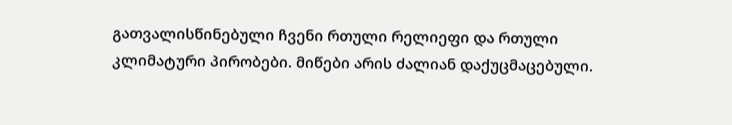გათვალისწინებული ჩვენი რთული რელიეფი და რთული კლიმატური პირობები. მიწები არის ძალიან დაქუცმაცებული.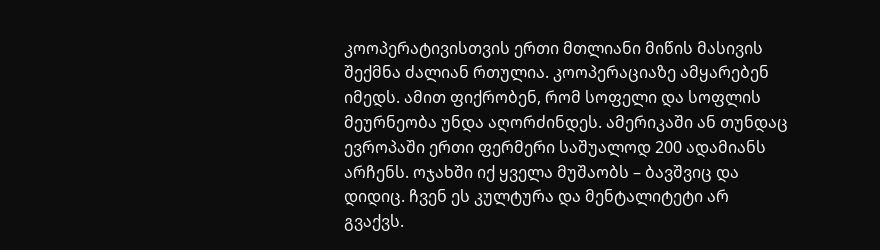კოოპერატივისთვის ერთი მთლიანი მიწის მასივის შექმნა ძალიან რთულია. კოოპერაციაზე ამყარებენ იმედს. ამით ფიქრობენ, რომ სოფელი და სოფლის მეურნეობა უნდა აღორძინდეს. ამერიკაში ან თუნდაც ევროპაში ერთი ფერმერი საშუალოდ 200 ადამიანს არჩენს. ოჯახში იქ ყველა მუშაობს – ბავშვიც და დიდიც. ჩვენ ეს კულტურა და მენტალიტეტი არ გვაქვს.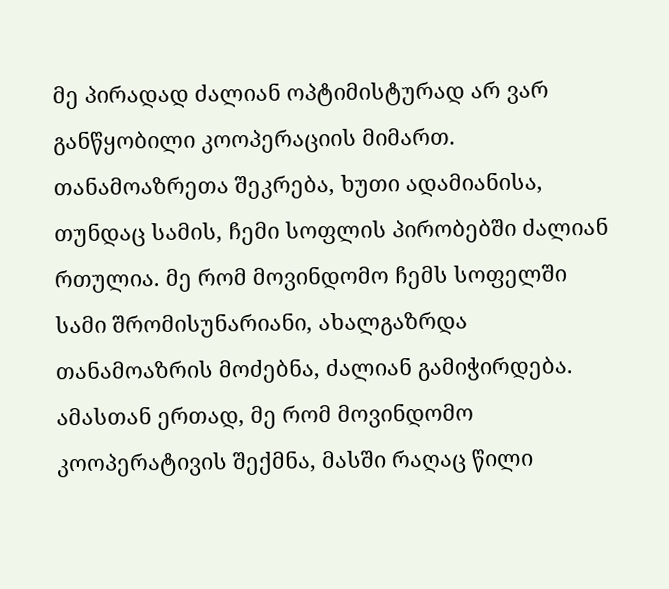მე პირადად ძალიან ოპტიმისტურად არ ვარ განწყობილი კოოპერაციის მიმართ. თანამოაზრეთა შეკრება, ხუთი ადამიანისა, თუნდაც სამის, ჩემი სოფლის პირობებში ძალიან რთულია. მე რომ მოვინდომო ჩემს სოფელში სამი შრომისუნარიანი, ახალგაზრდა თანამოაზრის მოძებნა, ძალიან გამიჭირდება. ამასთან ერთად, მე რომ მოვინდომო კოოპერატივის შექმნა, მასში რაღაც წილი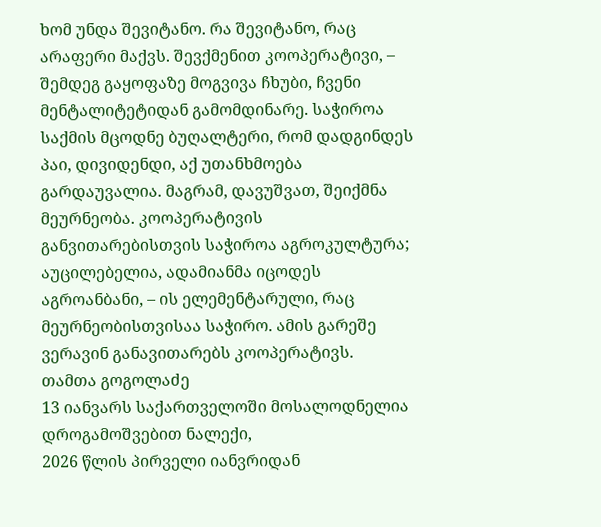ხომ უნდა შევიტანო. რა შევიტანო, რაც არაფერი მაქვს. შევქმენით კოოპერატივი, – შემდეგ გაყოფაზე მოგვივა ჩხუბი, ჩვენი მენტალიტეტიდან გამომდინარე. საჭიროა საქმის მცოდნე ბუღალტერი, რომ დადგინდეს პაი, დივიდენდი, აქ უთანხმოება გარდაუვალია. მაგრამ, დავუშვათ, შეიქმნა მეურნეობა. კოოპერატივის განვითარებისთვის საჭიროა აგროკულტურა; აუცილებელია, ადამიანმა იცოდეს აგროანბანი, – ის ელემენტარული, რაც მეურნეობისთვისაა საჭირო. ამის გარეშე ვერავინ განავითარებს კოოპერატივს.
თამთა გოგოლაძე
13 იანვარს საქართველოში მოსალოდნელია დროგამოშვებით ნალექი,
2026 წლის პირველი იანვრიდან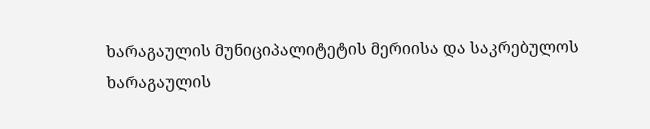ხარაგაულის მუნიციპალიტეტის მერიისა და საკრებულოს
ხარაგაულის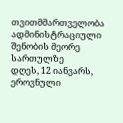თვითმმართველობა ადმინისტრაციული შენობის მეორე სართულზე
დღეს, 12 იანვარს, ეროვნული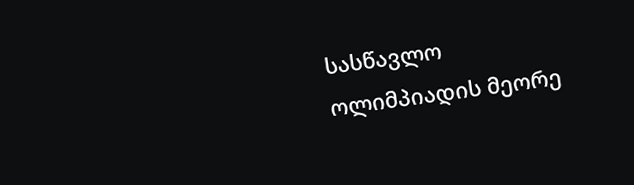სასწავლო ოლიმპიადის მეორე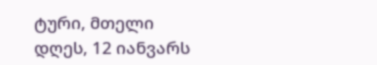ტური, მთელი
დღეს, 12 იანვარს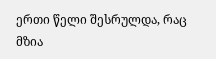ერთი წელი შესრულდა, რაც მზია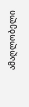ამაღლობელი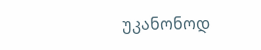უკანონოდ